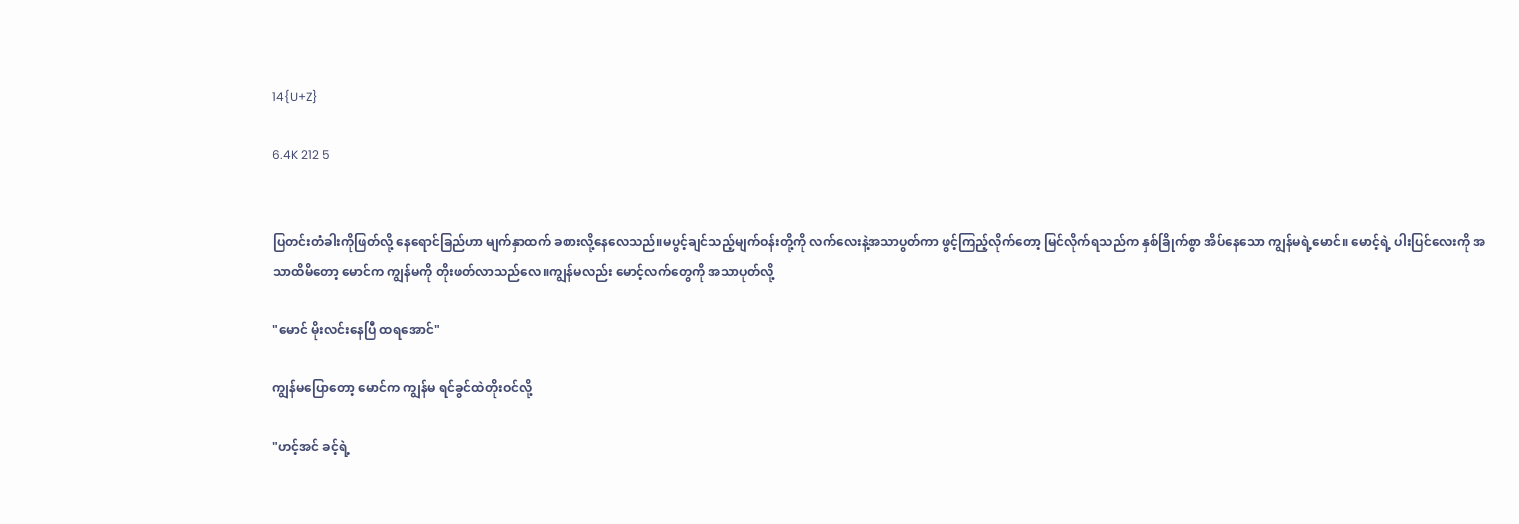14{U+Z}

6.4K 212 5


ပြတင်းတံခါးကိုဖြတ်လို့ နေရောင်ခြည်ဟာ မျက်နှာထက် ခစားလို့နေလေသည်။မပွင့်ချင်သည့်မျက်ဝန်းတို့ကို လက်လေးနဲ့အသာပွတ်ကာ ဖွင့်ကြည့်လိုက်တော့ မြင်လိုက်ရသည်က နှစ်ခြိုက်စွာ အိပ်နေသော ကျွန်မရဲ့မောင်။ မောင့်ရဲ့ ပါးပြင်လေးကို အသာထိမိတော့ မောင်က ကျွန်မကို တိုးဖတ်လာသည်လေ။ကျွန်မလည်း မောင့်လက်တွေကို အသာပုတ်လို့

"မောင် မိုးလင်းနေပြီ ထရအောင်"

ကျွန်မပြောတော့ မောင်က ကျွန်မ ရင်ခွင်ထဲတိုးဝင်လို့

"ဟင့်အင် ခင့်ရဲ့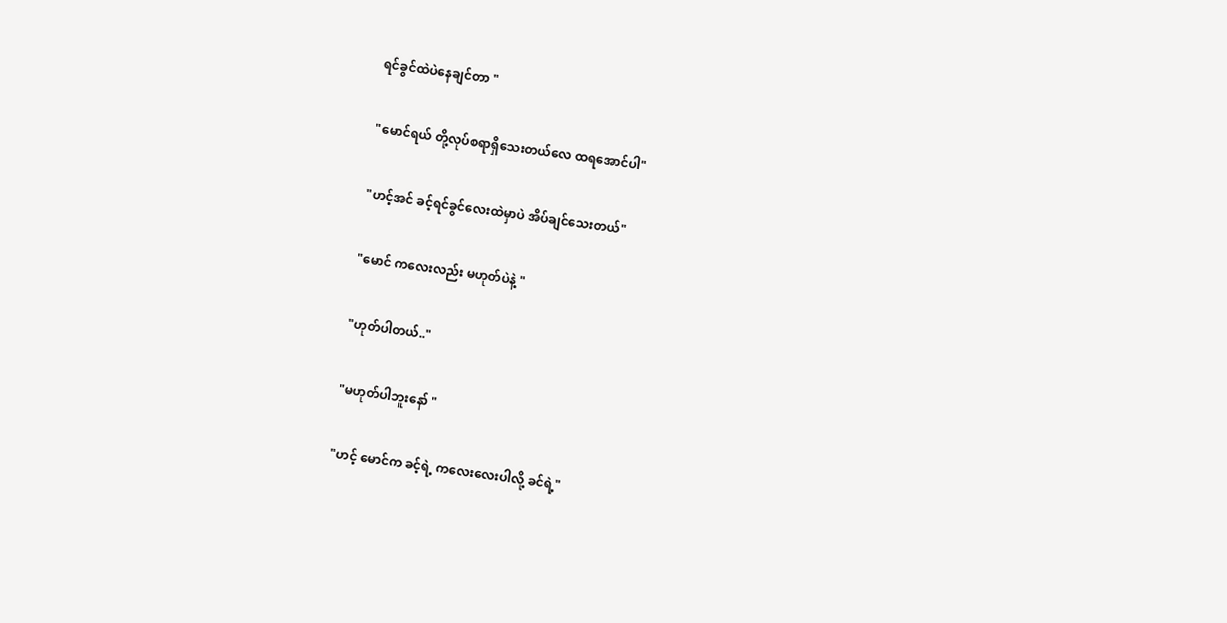ရင်ခွင်ထဲပဲနေချင်တာ "

"မောင်ရယ် တို့လုပ်စရာရှိသေးတယ်လေ ထရအောင်ပါ"

"ဟင့်အင် ခင့်ရင်ခွင်လေးထဲမှာပဲ အိပ်ချင်သေးတယ်"

"မောင် ကလေးလည်း မဟုတ်ပဲနဲ့ "

"ဟုတ်ပါတယ်.."

"မဟုတ်ပါဘူးနော် "

"ဟင့် မောင်က ခင့်ရဲ့ ကလေးလေးပါလို့ ခင်ရဲ့"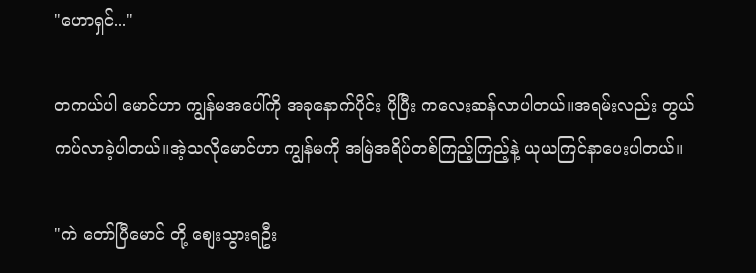"ဟောရှင်..."

တကယ်ပါ မောင်ဟာ ကျွန်မအပေါ်ကို အခုနောက်ပိုင်း ပိုပြီး ကလေးဆန်လာပါတယ်။အရမ်းလည်း တွယ်ကပ်လာခဲ့ပါတယ်။အဲ့သလိုမောင်ဟာ ကျွန်မကို အမြဲအရိပ်တစ်ကြည့်ကြည့်နဲ့ ယုယကြင်နာပေးပါတယ်။

"ကဲ တော်ပြီမောင် တို့ စျေးသွားရဦး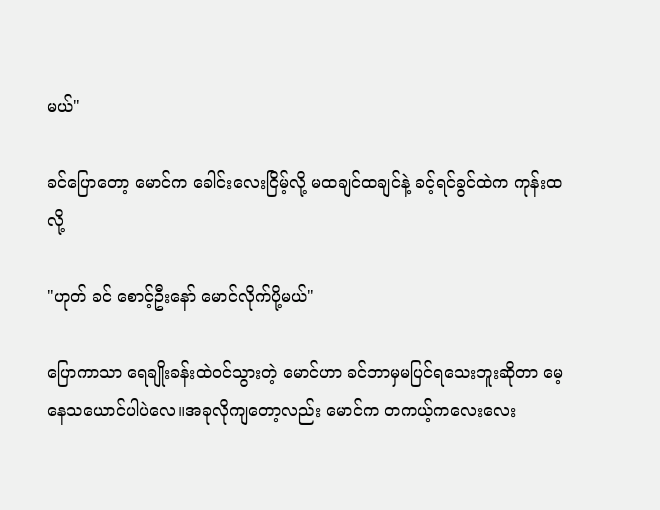မယ်"

ခင်ပြောတော့ မောင်က ခေါင်းလေးငြိမ့်လို့ မထချင်ထချင်နဲ့ ခင့်ရင်ခွင်ထဲက ကုန်းထလို့

"ဟုတ် ခင် စောင့်ဦးနော် မောင်လိုက်ပို့မယ်"

ပြောကာသာ ရေချိုးခန်းထဲဝင်သွားတဲ့ မောင်ဟာ ခင်ဘာမှမပြင်ရသေးဘူးဆိုတာ မေ့နေသယောင်ပါပဲလေ။အခုလိုကျတော့လည်း မောင်က တကယ့်ကလေးလေး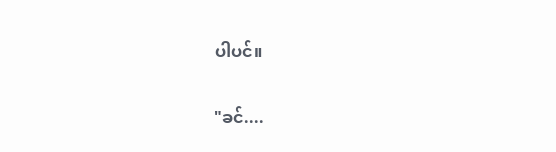ပါပင်။

"ခင်....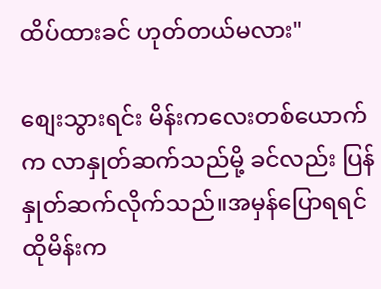ထိပ်ထားခင် ဟုတ်တယ်မလား"

စျေးသွားရင်း မိန်းကလေးတစ်ယောက်က လာနှုတ်ဆက်သည်မို့ ခင်လည်း ပြန်နှုတ်ဆက်လိုက်သည်။အမှန်ပြောရရင် ထိုမိန်းက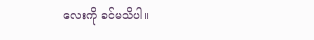လေးကို ခင်မသိပါ။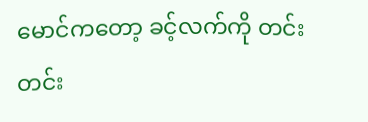မောင်ကတော့ ခင့်လက်ကို တင်းတင်း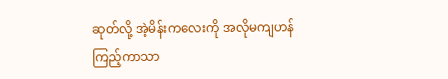ဆုတ်လို့ အဲ့မိန်းကလေးကို အလိုမကျဟန်ကြည့်ကာသာ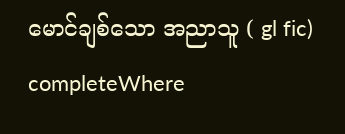မောင်ချစ်သော အညာသူ ( gl fic)   completeWhere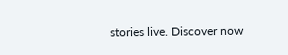stories live. Discover now